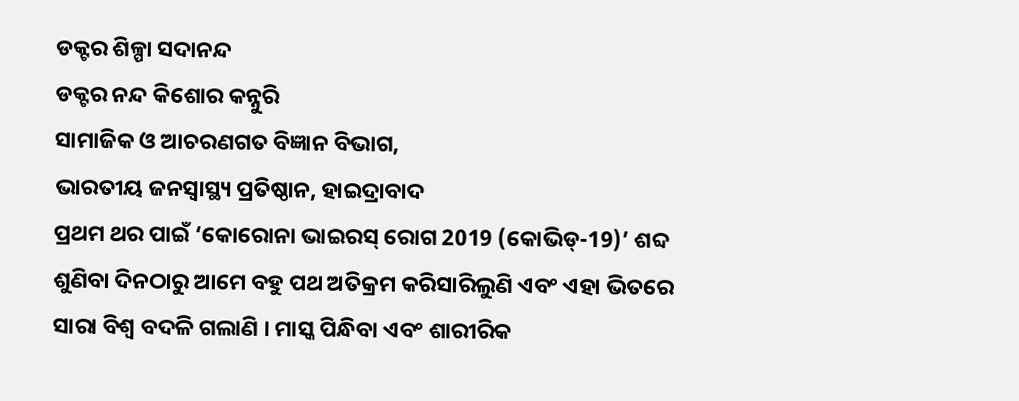ଡକ୍ଟର ଶିଳ୍ପା ସଦାନନ୍ଦ
ଡକ୍ଟର ନନ୍ଦ କିଶୋର କନ୍ନୁରି
ସାମାଜିକ ଓ ଆଚରଣଗତ ବିଜ୍ଞାନ ବିଭାଗ,
ଭାରତୀୟ ଜନସ୍ବାସ୍ଥ୍ୟ ପ୍ରତିଷ୍ଠାନ, ହାଇଦ୍ରାବାଦ
ପ୍ରଥମ ଥର ପାଇଁ ‘କୋରୋନା ଭାଇରସ୍ ରୋଗ 2019 (କୋଭିଡ୍-19)’ ଶବ୍ଦ ଶୁଣିବା ଦିନଠାରୁ ଆମେ ବହୁ ପଥ ଅତିକ୍ରମ କରିସାରିଲୁଣି ଏବଂ ଏହା ଭିତରେ ସାରା ବିଶ୍ବ ବଦଳି ଗଲାଣି । ମାସ୍କ ପିନ୍ଧିବା ଏବଂ ଶାରୀରିକ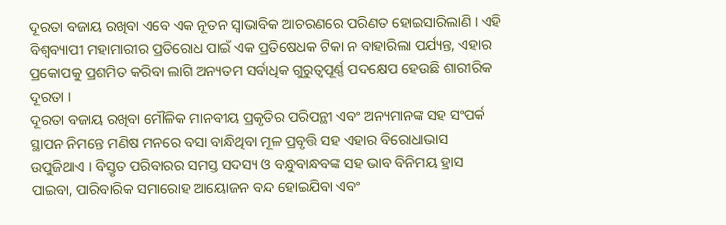ଦୂରତା ବଜାୟ ରଖିବା ଏବେ ଏକ ନୂତନ ସ୍ବାଭାବିକ ଆଚରଣରେ ପରିଣତ ହୋଇସାରିଲାଣି । ଏହି ବିଶ୍ବବ୍ୟାପୀ ମହାମାରୀର ପ୍ରତିରୋଧ ପାଇଁ ଏକ ପ୍ରତିଷେଧକ ଟିକା ନ ବାହାରିଲା ପର୍ଯ୍ୟନ୍ତ, ଏହାର ପ୍ରକୋପକୁ ପ୍ରଶମିତ କରିବା ଲାଗି ଅନ୍ୟତମ ସର୍ବାଧିକ ଗୁରୁତ୍ବପୂର୍ଣ୍ଣ ପଦକ୍ଷେପ ହେଉଛି ଶାରୀରିକ ଦୂରତା ।
ଦୂରତା ବଜାୟ ରଖିବା ମୌଳିକ ମାନବୀୟ ପ୍ରକୃତିର ପରିପନ୍ଥୀ ଏବଂ ଅନ୍ୟମାନଙ୍କ ସହ ସଂପର୍କ ସ୍ଥାପନ ନିମନ୍ତେ ମଣିଷ ମନରେ ବସା ବାନ୍ଧିଥିବା ମୂଳ ପ୍ରବୃତ୍ତି ସହ ଏହାର ବିରୋଧାଭାସ ଉପୁଜିଥାଏ । ବିସ୍ତୃତ ପରିବାରର ସମସ୍ତ ସଦସ୍ୟ ଓ ବନ୍ଧୁବାନ୍ଧବଙ୍କ ସହ ଭାବ ବିନିମୟ ହ୍ରାସ ପାଇବା, ପାରିବାରିକ ସମାରୋହ ଆୟୋଜନ ବନ୍ଦ ହୋଇଯିବା ଏବଂ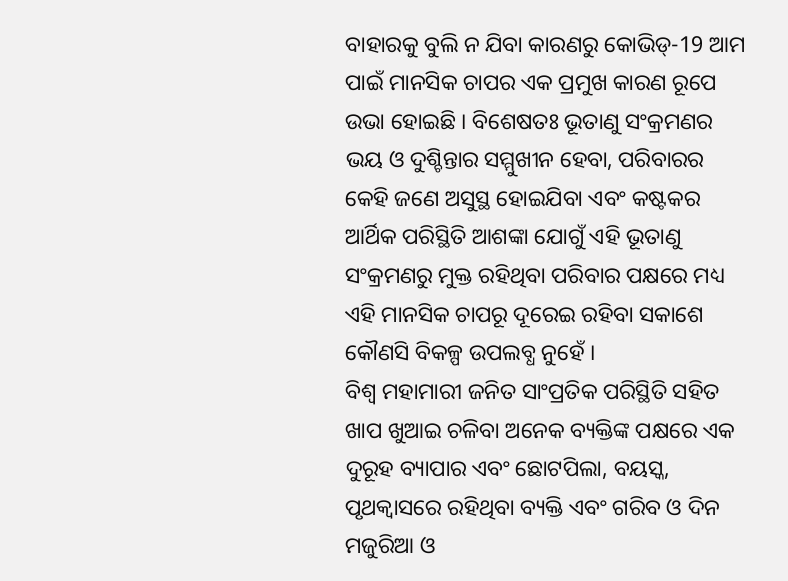ବାହାରକୁ ବୁଲି ନ ଯିବା କାରଣରୁ କୋଭିଡ୍-19 ଆମ ପାଇଁ ମାନସିକ ଚାପର ଏକ ପ୍ରମୁଖ କାରଣ ରୂପେ ଉଭା ହୋଇଛି । ବିଶେଷତଃ ଭୂତାଣୁ ସଂକ୍ରମଣର ଭୟ ଓ ଦୁଶ୍ଚିନ୍ତାର ସମ୍ମୁଖୀନ ହେବା, ପରିବାରର କେହି ଜଣେ ଅସୁସ୍ଥ ହୋଇଯିବା ଏବଂ କଷ୍ଟକର ଆର୍ଥିକ ପରିସ୍ଥିତି ଆଶଙ୍କା ଯୋଗୁଁ ଏହି ଭୂତାଣୁ ସଂକ୍ରମଣରୁ ମୁକ୍ତ ରହିଥିବା ପରିବାର ପକ୍ଷରେ ମଧ୍ୟ ଏହି ମାନସିକ ଚାପରୂ ଦୂରେଇ ରହିବା ସକାଶେ କୌଣସି ବିକଳ୍ପ ଉପଲବ୍ଧ ନୁହେଁ ।
ବିଶ୍ବ ମହାମାରୀ ଜନିତ ସାଂପ୍ରତିକ ପରିସ୍ଥିତି ସହିତ ଖାପ ଖୁଆଇ ଚଳିବା ଅନେକ ବ୍ୟକ୍ତିଙ୍କ ପକ୍ଷରେ ଏକ ଦୁରୂହ ବ୍ୟାପାର ଏବଂ ଛୋଟପିଲା, ବୟସ୍କ, ପୃଥକ୍ବାସରେ ରହିଥିବା ବ୍ୟକ୍ତି ଏବଂ ଗରିବ ଓ ଦିନ ମଜୁରିଆ ଓ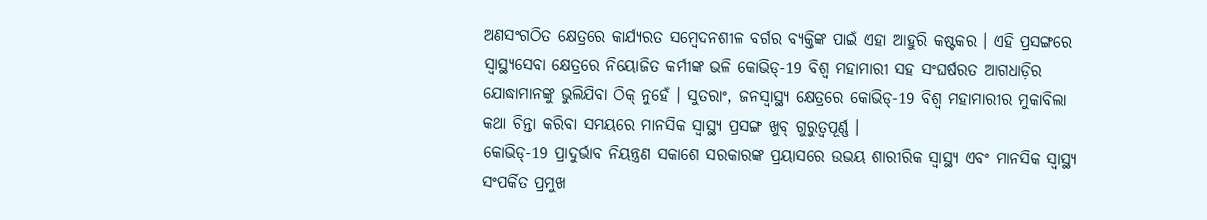ଅଣସଂଗଠିତ କ୍ଷେତ୍ରରେ କାର୍ଯ୍ୟରତ ସମ୍ବେଦନଶୀଳ ବର୍ଗର ବ୍ୟକ୍ତିଙ୍କ ପାଇଁ ଏହା ଆହୁରି କଷ୍ଟକର । ଏହି ପ୍ରସଙ୍ଗରେ ସ୍ବାସ୍ଥ୍ୟସେବା କ୍ଷେତ୍ରରେ ନିୟୋଜିତ କର୍ମୀଙ୍କ ଭଳି କୋଭିଡ୍-19 ବିଶ୍ବ ମହାମାରୀ ସହ ସଂଘର୍ଷରତ ଆଗଧାଡ଼ିର ଯୋଦ୍ଧାମାନଙ୍କୁ ଭୁଲିଯିବା ଠିକ୍ ନୁହେଁ । ସୁତରାଂ, ଜନସ୍ବାସ୍ଥ୍ୟ କ୍ଷେତ୍ରରେ କୋଭିଡ୍-19 ବିଶ୍ବ ମହାମାରୀର ମୁକାବିଲା କଥା ଚିନ୍ତା କରିବା ସମୟରେ ମାନସିକ ସ୍ବାସ୍ଥ୍ୟ ପ୍ରସଙ୍ଗ ଖୁବ୍ ଗୁରୁତ୍ବପୂର୍ଣ୍ଣ ।
କୋଭିଡ୍-19 ପ୍ରାଦୁର୍ଭାବ ନିୟନ୍ତ୍ରଣ ସକାଶେ ସରକାରଙ୍କ ପ୍ରୟାସରେ ଉଭୟ ଶାରୀରିକ ସ୍ବାସ୍ଥ୍ୟ ଏବଂ ମାନସିକ ସ୍ବାସ୍ଥ୍ୟ ସଂପର୍କିତ ପ୍ରମୁଖ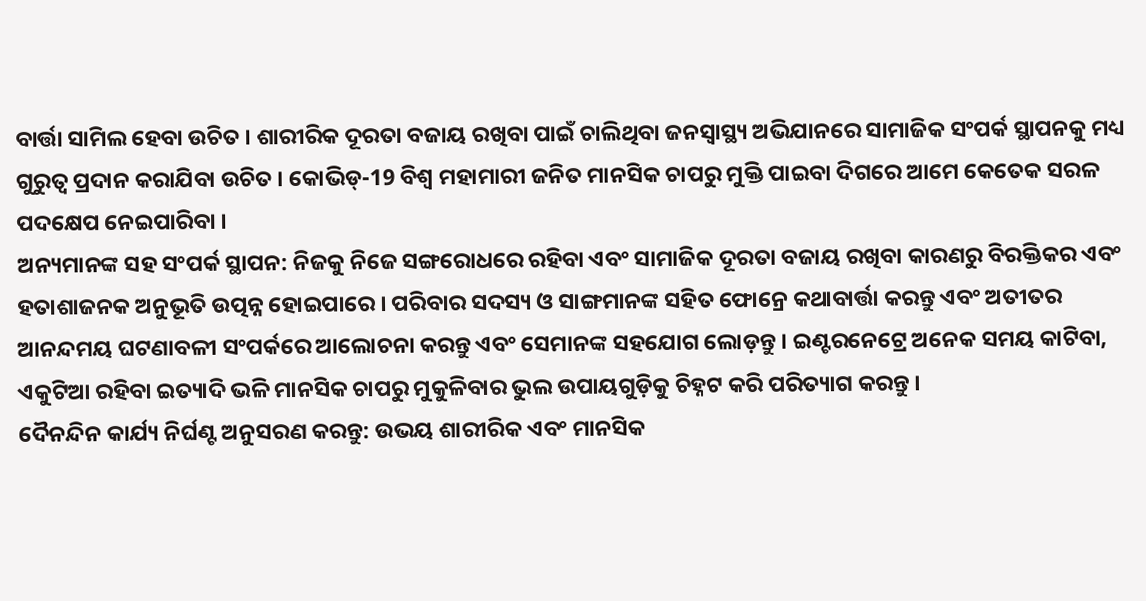ବାର୍ତ୍ତା ସାମିଲ ହେବା ଉଚିତ । ଶାରୀରିକ ଦୂରତା ବଜାୟ ରଖିବା ପାଇଁ ଚାଲିଥିବା ଜନସ୍ବାସ୍ଥ୍ୟ ଅଭିଯାନରେ ସାମାଜିକ ସଂପର୍କ ସ୍ଥାପନକୁ ମଧ୍ୟ ଗୁରୁତ୍ବ ପ୍ରଦାନ କରାଯିବା ଉଚିତ । କୋଭିଡ୍-19 ବିଶ୍ବ ମହାମାରୀ ଜନିତ ମାନସିକ ଚାପରୁ ମୁକ୍ତି ପାଇବା ଦିଗରେ ଆମେ କେତେକ ସରଳ ପଦକ୍ଷେପ ନେଇପାରିବା ।
ଅନ୍ୟମାନଙ୍କ ସହ ସଂପର୍କ ସ୍ଥାପନ: ନିଜକୁ ନିଜେ ସଙ୍ଗରୋଧରେ ରହିବା ଏବଂ ସାମାଜିକ ଦୂରତା ବଜାୟ ରଖିବା କାରଣରୁ ବିରକ୍ତିକର ଏବଂ ହତାଶାଜନକ ଅନୁଭୂତି ଉତ୍ପନ୍ନ ହୋଇପାରେ । ପରିବାର ସଦସ୍ୟ ଓ ସାଙ୍ଗମାନଙ୍କ ସହିତ ଫୋନ୍ରେ କଥାବାର୍ତ୍ତା କରନ୍ତୁ ଏବଂ ଅତୀତର ଆନନ୍ଦମୟ ଘଟଣାବଳୀ ସଂପର୍କରେ ଆଲୋଚନା କରନ୍ତୁ ଏବଂ ସେମାନଙ୍କ ସହଯୋଗ ଲୋଡ଼ନ୍ତୁ । ଇଣ୍ଟରନେଟ୍ରେ ଅନେକ ସମୟ କାଟିବା, ଏକୁଟିଆ ରହିବା ଇତ୍ୟାଦି ଭଳି ମାନସିକ ଚାପରୁ ମୁକୁଳିବାର ଭୁଲ ଉପାୟଗୁଡ଼ିକୁ ଚିହ୍ନଟ କରି ପରିତ୍ୟାଗ କରନ୍ତୁ ।
ଦୈନନ୍ଦିନ କାର୍ଯ୍ୟ ନିର୍ଘଣ୍ଟ ଅନୁସରଣ କରନ୍ତୁ: ଉଭୟ ଶାରୀରିକ ଏବଂ ମାନସିକ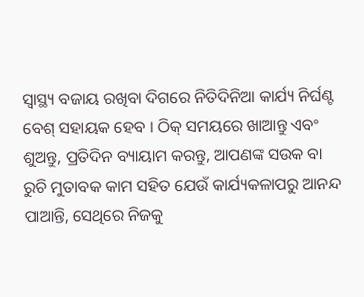ସ୍ବାସ୍ଥ୍ୟ ବଜାୟ ରଖିବା ଦିଗରେ ନିତିଦିନିଆ କାର୍ଯ୍ୟ ନିର୍ଘଣ୍ଟ ବେଶ୍ ସହାୟକ ହେବ । ଠିକ୍ ସମୟରେ ଖାଆନ୍ତୁ ଏବଂ ଶୁଅନ୍ତୁ, ପ୍ରତିଦିନ ବ୍ୟାୟାମ କରନ୍ତୁ, ଆପଣଙ୍କ ସଉକ ବା ରୁଚି ମୁତାବକ କାମ ସହିତ ଯେଉଁ କାର୍ଯ୍ୟକଳାପରୁ ଆନନ୍ଦ ପାଆନ୍ତି, ସେଥିରେ ନିଜକୁ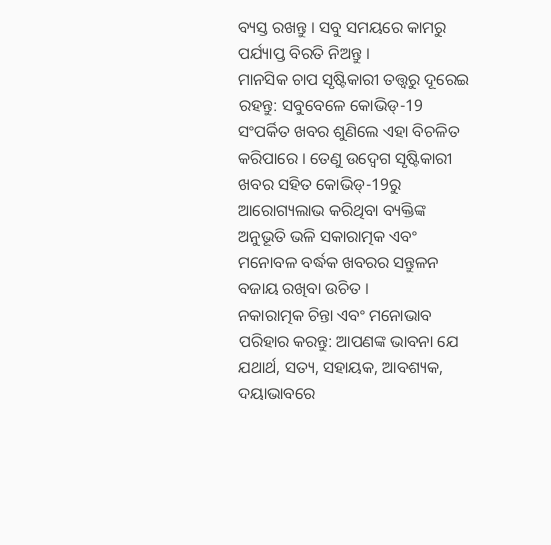ବ୍ୟସ୍ତ ରଖନ୍ତୁ । ସବୁ ସମୟରେ କାମରୁ ପର୍ଯ୍ୟାପ୍ତ ବିରତି ନିଅନ୍ତୁ ।
ମାନସିକ ଚାପ ସୃଷ୍ଟିକାରୀ ତତ୍ତ୍ବରୁ ଦୂରେଇ ରହନ୍ତୁ: ସବୁବେଳେ କୋଭିଡ୍-19 ସଂପର୍କିତ ଖବର ଶୁଣିଲେ ଏହା ବିଚଳିତ କରିପାରେ । ତେଣୁ ଉଦ୍ବେଗ ସୃଷ୍ଟିକାରୀ ଖବର ସହିତ କୋଭିଡ୍-19ରୁ ଆରୋଗ୍ୟଲାଭ କରିଥିବା ବ୍ୟକ୍ତିଙ୍କ ଅନୁଭୂତି ଭଳି ସକାରାତ୍ମକ ଏବଂ ମନୋବଳ ବର୍ଦ୍ଧକ ଖବରର ସନ୍ତୁଳନ ବଜାୟ ରଖିବା ଉଚିତ ।
ନକାରାତ୍ମକ ଚିନ୍ତା ଏବଂ ମନୋଭାବ ପରିହାର କରନ୍ତୁ: ଆପଣଙ୍କ ଭାବନା ଯେ ଯଥାର୍ଥ, ସତ୍ୟ, ସହାୟକ, ଆବଶ୍ୟକ, ଦୟାଭାବରେ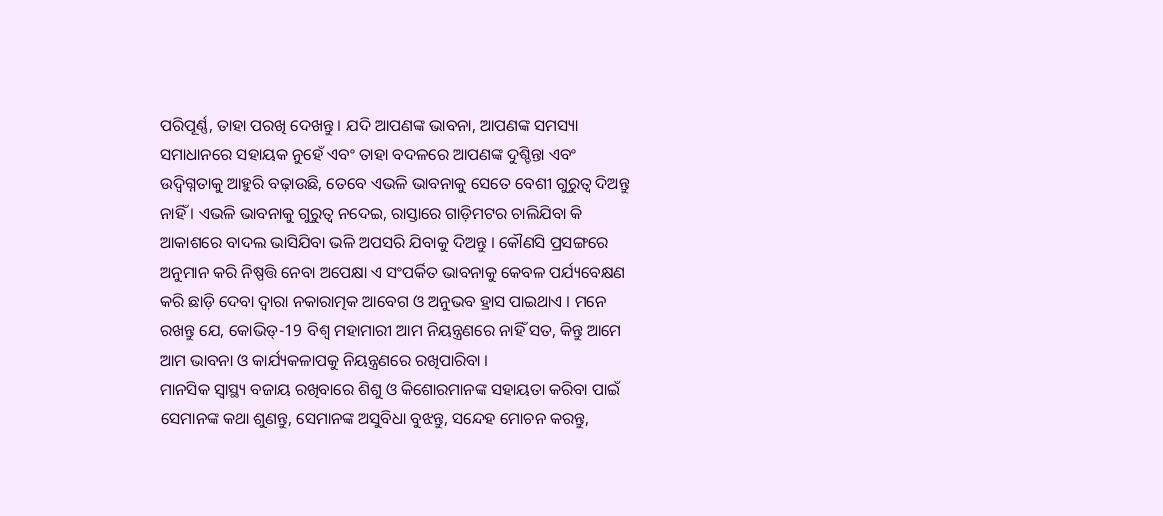ପରିପୂର୍ଣ୍ଣ, ତାହା ପରଖି ଦେଖନ୍ତୁ । ଯଦି ଆପଣଙ୍କ ଭାବନା, ଆପଣଙ୍କ ସମସ୍ୟା ସମାଧାନରେ ସହାୟକ ନୁହେଁ ଏବଂ ତାହା ବଦଳରେ ଆପଣଙ୍କ ଦୁଶ୍ଚିନ୍ତା ଏବଂ ଉଦ୍ବିଗ୍ନତାକୁ ଆହୁରି ବଢ଼ାଉଛି, ତେବେ ଏଭଳି ଭାବନାକୁ ସେତେ ବେଶୀ ଗୁରୁତ୍ବ ଦିଅନ୍ତୁ ନାହିଁ । ଏଭଳି ଭାବନାକୁ ଗୁରୁତ୍ବ ନଦେଇ, ରାସ୍ତାରେ ଗାଡ଼ିମଟର ଚାଲିଯିବା କି ଆକାଶରେ ବାଦଲ ଭାସିଯିବା ଭଳି ଅପସରି ଯିବାକୁ ଦିଅନ୍ତୁ । କୌଣସି ପ୍ରସଙ୍ଗରେ ଅନୁମାନ କରି ନିଷ୍ପତ୍ତି ନେବା ଅପେକ୍ଷା ଏ ସଂପର୍କିତ ଭାବନାକୁ କେବଳ ପର୍ଯ୍ୟବେକ୍ଷଣ କରି ଛାଡ଼ି ଦେବା ଦ୍ବାରା ନକାରାତ୍ମକ ଆବେଗ ଓ ଅନୁଭବ ହ୍ରାସ ପାଇଥାଏ । ମନେ ରଖନ୍ତୁ ଯେ, କୋଭିଡ୍-19 ବିଶ୍ବ ମହାମାରୀ ଆମ ନିୟନ୍ତ୍ରଣରେ ନାହିଁ ସତ, କିନ୍ତୁ ଆମେ ଆମ ଭାବନା ଓ କାର୍ଯ୍ୟକଳାପକୁ ନିୟନ୍ତ୍ରଣରେ ରଖିପାରିବା ।
ମାନସିକ ସ୍ବାସ୍ଥ୍ୟ ବଜାୟ ରଖିବାରେ ଶିଶୁ ଓ କିଶୋରମାନଙ୍କ ସହାୟତା କରିବା ପାଇଁ ସେମାନଙ୍କ କଥା ଶୁଣନ୍ତୁ, ସେମାନଙ୍କ ଅସୁବିଧା ବୁଝନ୍ତୁ, ସନ୍ଦେହ ମୋଚନ କରନ୍ତୁ,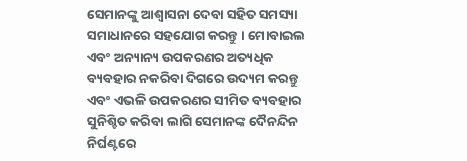ସେମାନଙ୍କୁ ଆଶ୍ବାସନା ଦେବା ସହିତ ସମସ୍ୟା ସମାଧାନରେ ସହଯୋଗ କରନ୍ତୁ । ମୋବାଇଲ ଏବଂ ଅନ୍ୟାନ୍ୟ ଉପକରଣର ଅତ୍ୟଧିକ ବ୍ୟବହାର ନକରିବା ଦିଗରେ ଉଦ୍ୟମ କରନ୍ତୁ ଏବଂ ଏଭଳି ଉପକରଣର ସୀମିତ ବ୍ୟବହାର ସୁନିଶ୍ଚିତ କରିବା ଲାଗି ସେମାନଙ୍କ ଦୈନନ୍ଦିନ ନିର୍ଘଣ୍ଟରେ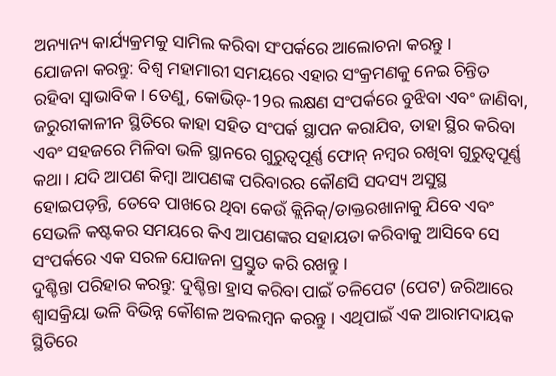ଅନ୍ୟାନ୍ୟ କାର୍ଯ୍ୟକ୍ରମକୁ ସାମିଲ କରିବା ସଂପର୍କରେ ଆଲୋଚନା କରନ୍ତୁ ।
ଯୋଜନା କରନ୍ତୁ: ବିଶ୍ବ ମହାମାରୀ ସମୟରେ ଏହାର ସଂକ୍ରମଣକୁ ନେଇ ଚିନ୍ତିତ ରହିବା ସ୍ବାଭାବିକ । ତେଣୁ, କୋଭିଡ୍-19ର ଲକ୍ଷଣ ସଂପର୍କରେ ବୁଝିବା ଏବଂ ଜାଣିବା, ଜରୁରୀକାଳୀନ ସ୍ଥିତିରେ କାହା ସହିତ ସଂପର୍କ ସ୍ଥାପନ କରାଯିବ, ତାହା ସ୍ଥିର କରିବା ଏବଂ ସହଜରେ ମିଳିବା ଭଳି ସ୍ଥାନରେ ଗୁରୁତ୍ବପୂର୍ଣ୍ଣ ଫୋନ୍ ନମ୍ବର ରଖିବା ଗୁରୁତ୍ବପୂର୍ଣ୍ଣ କଥା । ଯଦି ଆପଣ କିମ୍ବା ଆପଣଙ୍କ ପରିବାରର କୌଣସି ସଦସ୍ୟ ଅସୁସ୍ଥ ହୋଇପଡ଼ନ୍ତି, ତେବେ ପାଖରେ ଥିବା କେଉଁ କ୍ଲିନିକ୍/ଡାକ୍ତରଖାନାକୁ ଯିବେ ଏବଂ ସେଭଳି କଷ୍ଟକର ସମୟରେ କିଏ ଆପଣଙ୍କର ସହାୟତା କରିବାକୁ ଆସିବେ ସେ ସଂପର୍କରେ ଏକ ସରଳ ଯୋଜନା ପ୍ରସ୍ତୁତ କରି ରଖନ୍ତୁ ।
ଦୁଶ୍ଚିନ୍ତା ପରିହାର କରନ୍ତୁ: ଦୁଶ୍ଚିନ୍ତା ହ୍ରାସ କରିବା ପାଇଁ ତଳିପେଟ (ପେଟ) ଜରିଆରେ ଶ୍ବାସକ୍ରିୟା ଭଳି ବିଭିନ୍ନ କୌଶଳ ଅବଲମ୍ବନ କରନ୍ତୁ । ଏଥିପାଇଁ ଏକ ଆରାମଦାୟକ ସ୍ଥିତିରେ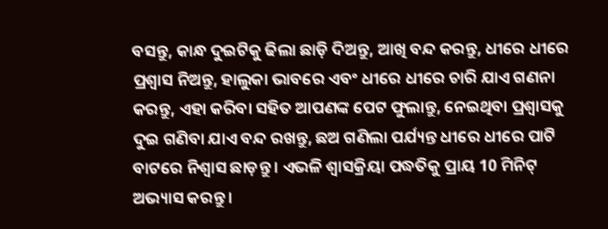ବସନ୍ତୁ, କାନ୍ଧ ଦୁଇଟିକୁ ଢିଲା ଛାଡ଼ି ଦିଅନ୍ତୁ, ଆଖି ବନ୍ଦ କରନ୍ତୁ, ଧୀରେ ଧୀରେ ପ୍ରଶ୍ବାସ ନିଅନ୍ତୁ, ହାଲୁକା ଭାବରେ ଏବଂ ଧୀରେ ଧୀରେ ଚାରି ଯାଏ ଗଣନା କରନ୍ତୁ, ଏହା କରିବା ସହିତ ଆପଣଙ୍କ ପେଟ ଫୁଲାନ୍ତୁ, ନେଇଥିବା ପ୍ରଶ୍ବାସକୁ ଦୁଇ ଗଣିବା ଯାଏ ବନ୍ଦ ରଖନ୍ତୁ, ଛଅ ଗଣିଲା ପର୍ଯ୍ୟନ୍ତ ଧୀରେ ଧୀରେ ପାଟି ବାଟରେ ନିଶ୍ବାସ ଛାଡ଼ନ୍ତୁ । ଏଭଳି ଶ୍ବାସକ୍ରିୟା ପଦ୍ଧତିକୁ ପ୍ରାୟ 10 ମିନିଟ୍ ଅଭ୍ୟାସ କରନ୍ତୁ ।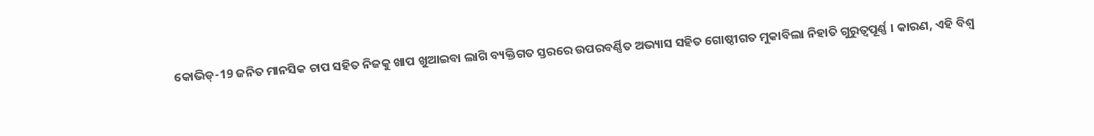କୋଭିଡ୍-19 ଜନିତ ମାନସିକ ଚାପ ସହିତ ନିଜକୁ ଖାପ ଖୁଆଇବା ଲାଗି ବ୍ୟକ୍ତିଗତ ସ୍ତରରେ ଉପରବର୍ଣ୍ଣିତ ଅଭ୍ୟାସ ସହିତ ଗୋଷ୍ଠୀଗତ ମୁକାବିଲା ନିହାତି ଗୁରୁତ୍ବପୂର୍ଣ୍ଣ । କାରଣ, ଏହି ବିଶ୍ବ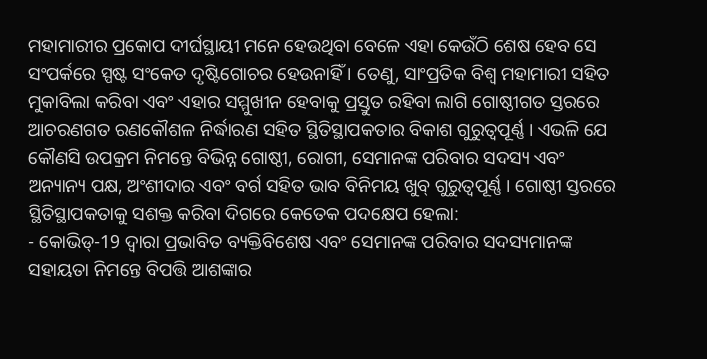ମହାମାରୀର ପ୍ରକୋପ ଦୀର୍ଘସ୍ଥାୟୀ ମନେ ହେଉଥିବା ବେଳେ ଏହା କେଉଁଠି ଶେଷ ହେବ ସେ ସଂପର୍କରେ ସ୍ପଷ୍ଟ ସଂକେତ ଦୃଷ୍ଟିଗୋଚର ହେଉନାହିଁ । ତେଣୁ, ସାଂପ୍ରତିକ ବିଶ୍ବ ମହାମାରୀ ସହିତ ମୁକାବିଲା କରିବା ଏବଂ ଏହାର ସମ୍ମୁଖୀନ ହେବାକୁ ପ୍ରସ୍ତୁତ ରହିବା ଲାଗି ଗୋଷ୍ଠୀଗତ ସ୍ତରରେ ଆଚରଣଗତ ରଣକୌଶଳ ନିର୍ଦ୍ଧାରଣ ସହିତ ସ୍ଥିତିସ୍ଥାପକତାର ବିକାଶ ଗୁରୁତ୍ବପୂର୍ଣ୍ଣ । ଏଭଳି ଯେ କୌଣସି ଉପକ୍ରମ ନିମନ୍ତେ ବିଭିନ୍ନ ଗୋଷ୍ଠୀ, ରୋଗୀ, ସେମାନଙ୍କ ପରିବାର ସଦସ୍ୟ ଏବଂ ଅନ୍ୟାନ୍ୟ ପକ୍ଷ, ଅଂଶୀଦାର ଏବଂ ବର୍ଗ ସହିତ ଭାବ ବିନିମୟ ଖୁବ୍ ଗୁରୁତ୍ବପୂର୍ଣ୍ଣ । ଗୋଷ୍ଠୀ ସ୍ତରରେ ସ୍ଥିତିସ୍ଥାପକତାକୁ ସଶକ୍ତ କରିବା ଦିଗରେ କେତେକ ପଦକ୍ଷେପ ହେଲା:
- କୋଭିଡ୍-19 ଦ୍ବାରା ପ୍ରଭାବିତ ବ୍ୟକ୍ତିବିଶେଷ ଏବଂ ସେମାନଙ୍କ ପରିବାର ସଦସ୍ୟମାନଙ୍କ ସହାୟତା ନିମନ୍ତେ ବିପତ୍ତି ଆଶଙ୍କାର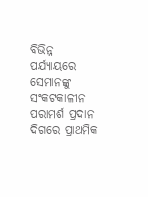ବିଭିନ୍ନ ପର୍ଯ୍ୟାୟରେ ସେମାନଙ୍କୁ ସଂକଟକାଳୀନ ପରାମର୍ଶ ପ୍ରଦାନ ଦିଗରେ ପ୍ରାଥମିକ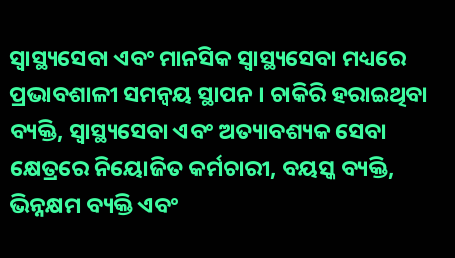ସ୍ବାସ୍ଥ୍ୟସେବା ଏବଂ ମାନସିକ ସ୍ବାସ୍ଥ୍ୟସେବା ମଧ୍ୟରେ ପ୍ରଭାବଶାଳୀ ସମନ୍ବୟ ସ୍ଥାପନ । ଚାକିରି ହରାଇଥିବା ବ୍ୟକ୍ତି, ସ୍ବାସ୍ଥ୍ୟସେବା ଏବଂ ଅତ୍ୟାବଶ୍ୟକ ସେବା କ୍ଷେତ୍ରରେ ନିୟୋଜିତ କର୍ମଚାରୀ, ବୟସ୍କ ବ୍ୟକ୍ତି, ଭିନ୍ନକ୍ଷମ ବ୍ୟକ୍ତି ଏବଂ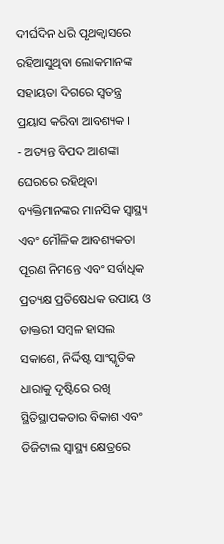ଦୀର୍ଘଦିନ ଧରି ପୃଥକ୍ବାସରେ ରହିଆସୁଥିବା ଲୋକମାନଙ୍କ ସହାୟତା ଦିଗରେ ସ୍ବତନ୍ତ୍ର ପ୍ରୟାସ କରିବା ଆବଶ୍ୟକ ।
- ଅତ୍ୟନ୍ତ ବିପଦ ଆଶଙ୍କା ଘେରରେ ରହିଥିବା ବ୍ୟକ୍ତିମାନଙ୍କର ମାନସିକ ସ୍ବାସ୍ଥ୍ୟ ଏବଂ ମୌଳିକ ଆବଶ୍ୟକତା ପୂରଣ ନିମନ୍ତେ ଏବଂ ସର୍ବାଧିକ ପ୍ରତ୍ୟକ୍ଷ ପ୍ରତିଷେଧକ ଉପାୟ ଓ ଡାକ୍ତରୀ ସମ୍ବଳ ହାସଲ ସକାଶେ, ନିର୍ଦ୍ଦିଷ୍ଟ ସାଂସ୍କୃତିକ ଧାରାକୁ ଦୃଷ୍ଟିରେ ରଖି ସ୍ଥିତିସ୍ଥାପକତାର ବିକାଶ ଏବଂ ଡିଜିଟାଲ ସ୍ବାସ୍ଥ୍ୟ କ୍ଷେତ୍ରରେ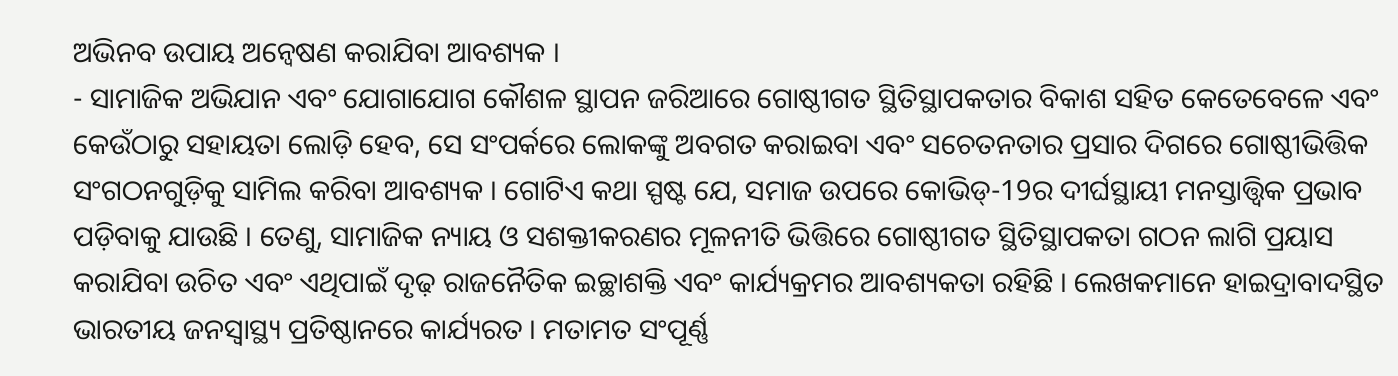ଅଭିନବ ଉପାୟ ଅନ୍ବେଷଣ କରାଯିବା ଆବଶ୍ୟକ ।
- ସାମାଜିକ ଅଭିଯାନ ଏବଂ ଯୋଗାଯୋଗ କୌଶଳ ସ୍ଥାପନ ଜରିଆରେ ଗୋଷ୍ଠୀଗତ ସ୍ଥିତିସ୍ଥାପକତାର ବିକାଶ ସହିତ କେତେବେଳେ ଏବଂ କେଉଁଠାରୁ ସହାୟତା ଲୋଡ଼ି ହେବ, ସେ ସଂପର୍କରେ ଲୋକଙ୍କୁ ଅବଗତ କରାଇବା ଏବଂ ସଚେତନତାର ପ୍ରସାର ଦିଗରେ ଗୋଷ୍ଠୀଭିତ୍ତିକ ସଂଗଠନଗୁଡ଼ିକୁ ସାମିଲ କରିବା ଆବଶ୍ୟକ । ଗୋଟିଏ କଥା ସ୍ପଷ୍ଟ ଯେ, ସମାଜ ଉପରେ କୋଭିଡ୍-19ର ଦୀର୍ଘସ୍ଥାୟୀ ମନସ୍ତାତ୍ତ୍ବିକ ପ୍ରଭାବ ପଡ଼ିବାକୁ ଯାଉଛି । ତେଣୁ, ସାମାଜିକ ନ୍ୟାୟ ଓ ସଶକ୍ତୀକରଣର ମୂଳନୀତି ଭିତ୍ତିରେ ଗୋଷ୍ଠୀଗତ ସ୍ଥିତିସ୍ଥାପକତା ଗଠନ ଲାଗି ପ୍ରୟାସ କରାଯିବା ଉଚିତ ଏବଂ ଏଥିପାଇଁ ଦୃଢ଼ ରାଜନୈତିକ ଇଚ୍ଛାଶକ୍ତି ଏବଂ କାର୍ଯ୍ୟକ୍ରମର ଆବଶ୍ୟକତା ରହିଛି । ଲେଖକମାନେ ହାଇଦ୍ରାବାଦସ୍ଥିତ ଭାରତୀୟ ଜନସ୍ବାସ୍ଥ୍ୟ ପ୍ରତିଷ୍ଠାନରେ କାର୍ଯ୍ୟରତ । ମତାମତ ସଂପୂର୍ଣ୍ଣ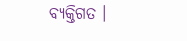ବ୍ୟକ୍ତିଗତ ।